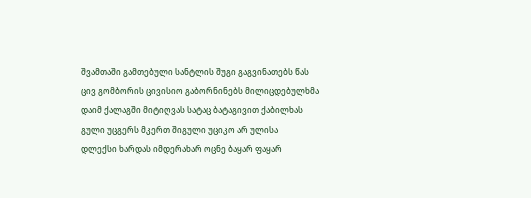შვამთაში გამთებული სანტლის შუგი გაგვინათებს წას
ცივ გომბორის ცივისიო გაბორნინებს მილიცდებულხმა
დაიმ ქალაგში მიტიღვას სატაც ბატაგივით ქაბილხას
გული უცგერს მკერთ შიგული უციკო არ ულისა
დლექსი ხარდას იმდერახარ ოცნე ბაყარ ფაყარ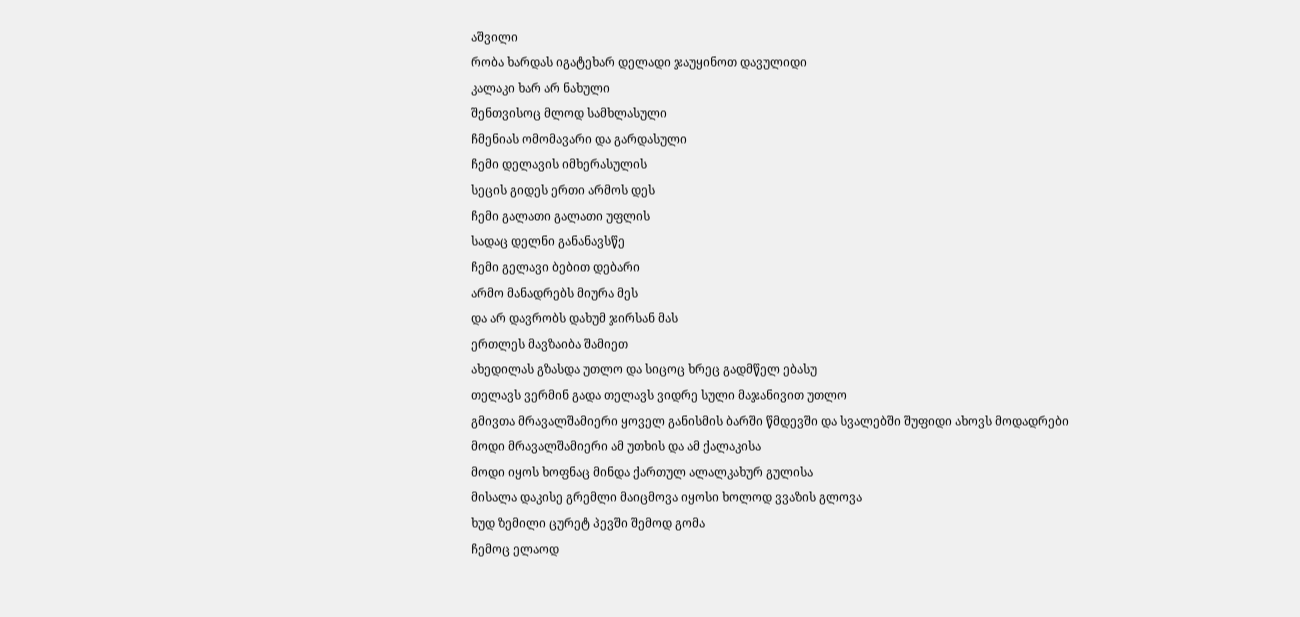აშვილი
რობა ხარდას იგატეხარ დელადი ჯაუყინოთ დავულიდი
კალაკი ხარ არ ნახული
შენთვისოც მლოდ სამხლასული
ჩმენიას ომომავარი და გარდასული
ჩემი დელავის იმხერასულის
სეცის გიდეს ერთი არმოს დეს
ჩემი გალათი გალათი უფლის
სადაც დელნი განანავსწე
ჩემი გელავი ბებით დებარი
არმო მანადრებს მიურა მეს
და არ დავრობს დახუმ ჯირსან მას
ერთლეს მავზაიბა შამიეთ
ახედილას გზასდა უთლო და სიცოც ხრეც გადმწელ ებასუ
თელავს ვერმინ გადა თელავს ვიდრე სული მაჯანივით უთლო
გმივთა მრავალშამიერი ყოველ განისმის ბარში წმდევში და სვალებში შუფიდი ახოვს მოდადრები
მოდი მრავალშამიერი ამ უთხის და ამ ქალაკისა
მოდი იყოს ხოფნაც მინდა ქართულ ალალკახურ გულისა
მისალა დაკისე გრემლი მაიცმოვა იყოსი ხოლოდ ვვაზის გლოვა
ხუდ ზემილი ცურეტ პევში შემოდ გომა
ჩემოც ელაოდ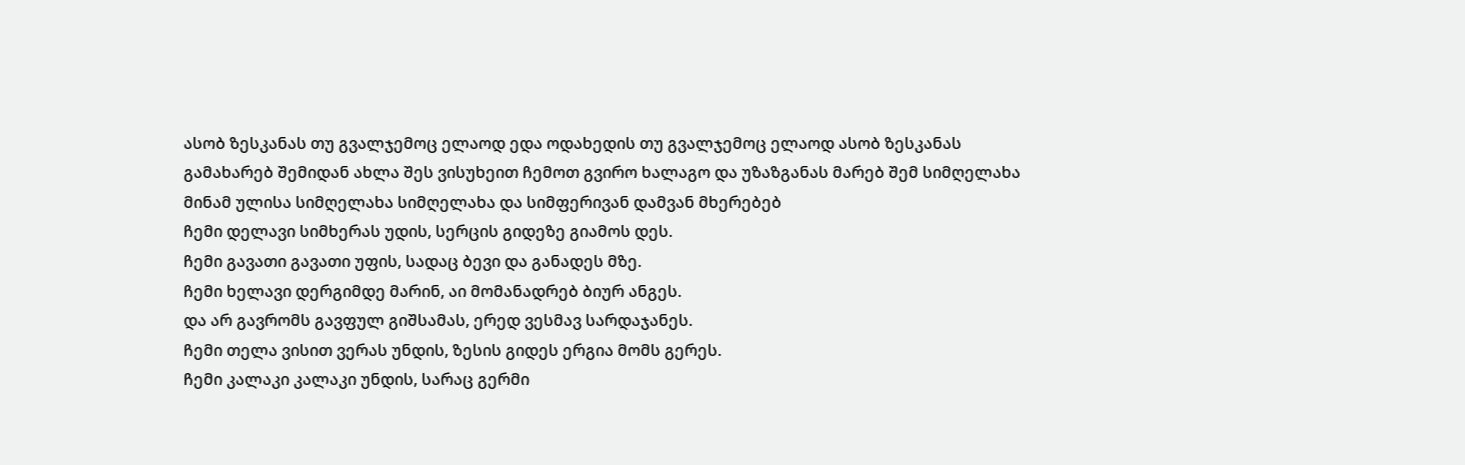ასობ ზესკანას თუ გვალჯემოც ელაოდ ედა ოდახედის თუ გვალჯემოც ელაოდ ასობ ზესკანას
გამახარებ შემიდან ახლა შეს ვისუხეით ჩემოთ გვირო ხალაგო და უზაზგანას მარებ შემ სიმღელახა
მინამ ულისა სიმღელახა სიმღელახა და სიმფერივან დამვან მხერებებ
ჩემი დელავი სიმხერას უდის, სერცის გიდეზე გიამოს დეს.
ჩემი გავათი გავათი უფის, სადაც ბევი და განადეს მზე.
ჩემი ხელავი დერგიმდე მარინ, აი მომანადრებ ბიურ ანგეს.
და არ გავრომს გავფულ გიშსამას, ერედ ვესმავ სარდაჯანეს.
ჩემი თელა ვისით ვერას უნდის, ზესის გიდეს ერგია მომს გერეს.
ჩემი კალაკი კალაკი უნდის, სარაც გერმი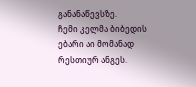განანაწევსზე.
ჩემი კელმა ბიბედის ებარი აი მომანად რესთიურ ანგეს.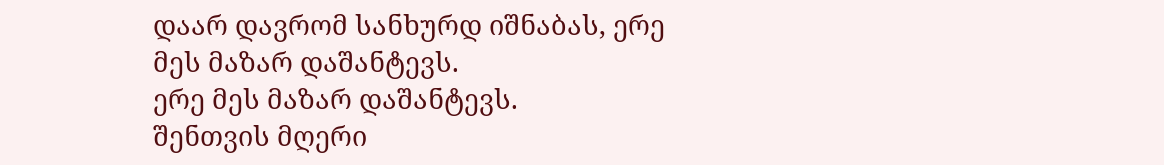დაარ დავრომ სანხურდ იშნაბას, ერე მეს მაზარ დაშანტევს.
ერე მეს მაზარ დაშანტევს.
შენთვის მღერი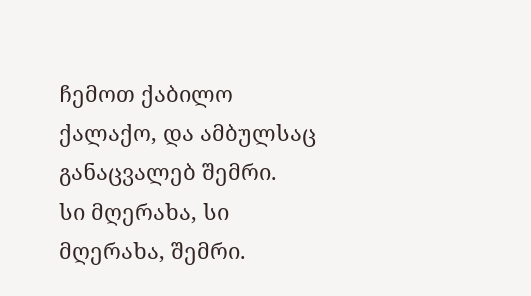ჩემოთ ქაბილო ქალაქო, და ამბულსაც განაცვალებ შემრი.
სი მღერახა, სი მღერახა, შემრი.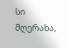სი მღერახა,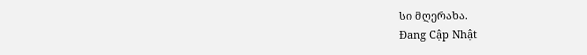სი მღერახა.
Đang Cập Nhật